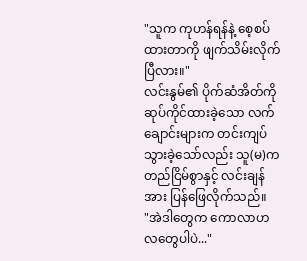"သူက ကုဟန်ရန်နဲ့ စေ့စပ်ထားတာကို ဖျက်သိမ်းလိုက်ပြီလား။"
လင်းနွမ်၏ ပိုက်ဆံအိတ်ကို ဆုပ်ကိုင်ထားခဲ့သော လက်ချောင်းများက တင်းကျပ်သွားခဲ့သော်လည်း သူ(မ)က တည်ငြိမ်စွာနှင့် လင်းချန်အား ပြန်ဖြေလိုက်သည်။
"အဲဒါတွေက ကောလာဟလတွေပါပဲ..."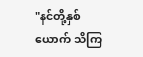"နင်တို့နှစ်ယောက် သိကြ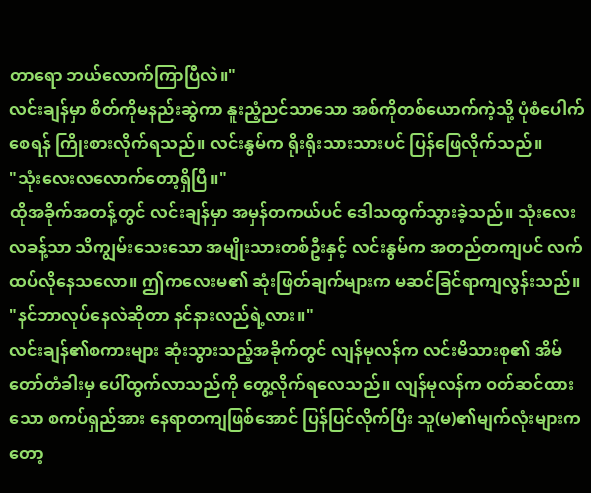တာရော ဘယ်လောက်ကြာပြီလဲ။"
လင်းချန်မှာ စိတ်ကိုမနည်းဆွဲကာ နူးညံ့ညင်သာသော အစ်ကိုတစ်ယောက်ကဲ့သို့ ပုံစံပေါက်စေရန် ကြိုးစားလိုက်ရသည်။ လင်းနွမ်က ရိုးရိုးသားသားပင် ပြန်ဖြေလိုက်သည်။
"သုံးလေးလလောက်တော့ရှိပြီ။"
ထိုအခိုက်အတန့်တွင် လင်းချန်မှာ အမှန်တကယ်ပင် ဒေါသထွက်သွားခဲ့သည်။ သုံးလေးလခန့်သာ သိကျွမ်းသေးသော အမျိုးသားတစ်ဦးနှင့် လင်းနွမ်က အတည်တကျပင် လက်ထပ်လိုနေသလော။ ဤကလေးမ၏ ဆုံးဖြတ်ချက်များက မဆင်ခြင်ရာကျလွန်းသည်။
"နင်ဘာလုပ်နေလဲဆိုတာ နင်နားလည်ရဲ့လား။"
လင်းချန်၏စကားများ ဆုံးသွားသည့်အခိုက်တွင် လျန်မုလန်က လင်းမိသားစု၏ အိမ်တော်တံခါးမှ ပေါ်ထွက်လာသည်ကို တွေ့လိုက်ရလေသည်။ လျန်မုလန်က ဝတ်ဆင်ထားသော စကပ်ရှည်အား နေရာတကျဖြစ်အောင် ပြန်ပြင်လိုက်ပြီး သူ(မ)၏မျက်လုံးများကတော့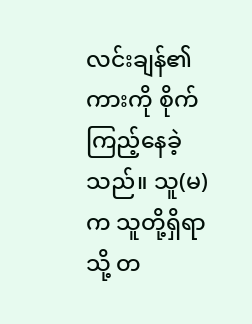လင်းချန်၏ကားကို စိုက်ကြည့်နေခဲ့သည်။ သူ(မ)က သူတို့ရှိရာသို့ တ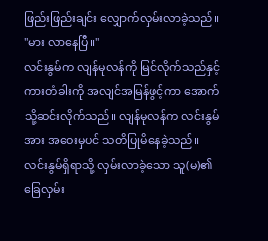ဖြည်းဖြည်းချင်း လျှောက်လှမ်းလာခဲ့သည်။
"မား လာနေပြီ။"
လင်းနွမ်က လျန်မုလန်ကို မြင်လိုက်သည်နှင့် ကားတံခါးကို အလျင်အမြန်ဖွင့်ကာ အောက်သို့ဆင်းလိုက်သည်။ လျန်မုလန်က လင်းနွမ်အား အဝေးမှပင် သတိပြုမိနေခဲ့သည်။ လင်းနွမ်ရှိရာသို့ လှမ်းလာခဲ့သော သူ(မ)၏ခြေလှမ်း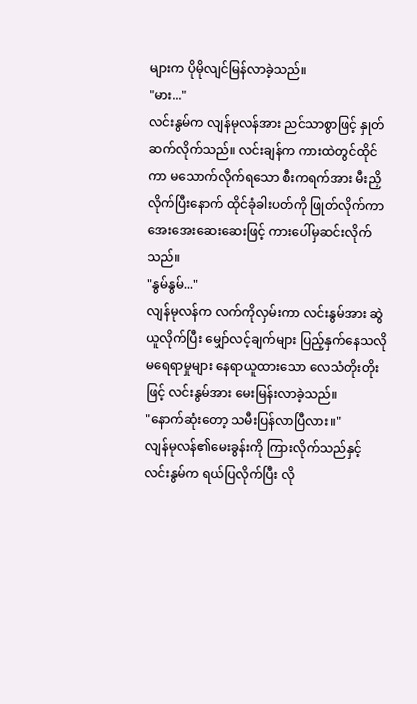များက ပိုမိုလျင်မြန်လာခဲ့သည်။
"မား..."
လင်းနွမ်က လျန်မုလန်အား ညင်သာစွာဖြင့် နှုတ်ဆက်လိုက်သည်။ လင်းချန်က ကားထဲတွင်ထိုင်ကာ မသောက်လိုက်ရသော စီးကရက်အား မီးညှိလိုက်ပြီးနောက် ထိုင်ခုံခါးပတ်ကို ဖြုတ်လိုက်ကာ အေးအေးဆေးဆေးဖြင့် ကားပေါ်မှဆင်းလိုက်သည်။
"နွမ်နွမ်..."
လျန်မုလန်က လက်ကိုလှမ်းကာ လင်းနွမ်အား ဆွဲယူလိုက်ပြီး မျှော်လင့်ချက်များ ပြည့်နှက်နေသလို မရေရာမှုများ နေရာယူထားသော လေသံတိုးတိုးဖြင့် လင်းနွမ်အား မေးမြန်းလာခဲ့သည်။
"နောက်ဆုံးတော့ သမီးပြန်လာပြီလား။"
လျန်မုလန်၏မေးခွန်းကို ကြားလိုက်သည်နှင့် လင်းနွမ်က ရယ်ပြလိုက်ပြီး လို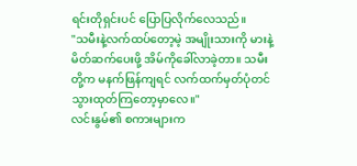ရင်းတိုရှင်းပင် ပြောပြလိုက်လေသည်။
"သမီးနဲ့လက်ထပ်တော့မဲ့ အမျိုးသားကို မားနဲ့မိတ်ဆက်ပေးဖို့ အိမ်ကိုခေါ်လာခဲ့တာ။ သမီးတို့က မနက်ဖြန်ကျရင် လက်ထက်မှတ်ပုံတင် သွားထုတ်ကြတော့မှာလေ။"
လင်းနွမ်၏ စကားများက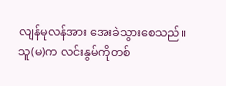လျန်မုလန်အား အေးခဲသွားစေသည်။ သူ(မ)က လင်းနွမ်ကိုတစ်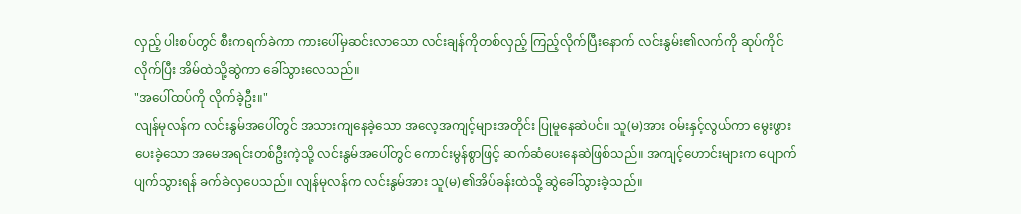လှည့် ပါးစပ်တွင် စီးကရက်ခဲကာ ကားပေါ်မှဆင်းလာသော လင်းချန်ကိုတစ်လှည့် ကြည့်လိုက်ပြီးနောက် လင်းနွမ်း၏လက်ကို ဆုပ်ကိုင်လိုက်ပြီး အိမ်ထဲသို့ဆွဲကာ ခေါ်သွားလေသည်။
"အပေါ်ထပ်ကို လိုက်ခဲ့ဦး။"
လျန်မုလန်က လင်းနွမ်အပေါ်တွင် အသားကျနေခဲ့သော အလေ့အကျင့်များအတိုင်း ပြုမူနေဆဲပင်။ သူ(မ)အား ဝမ်းနှင့်လွယ်ကာ မွေးဖွားပေးခဲ့သော အမေအရင်းတစ်ဦးကဲ့သို့ လင်းနွမ်အပေါ်တွင် ကောင်းမွန်စွာဖြင့် ဆက်ဆံပေးနေဆဲဖြစ်သည်။ အကျင့်ဟောင်းများက ပျောက်ပျက်သွားရန် ခက်ခဲလှပေသည်။ လျန်မုလန်က လင်းနွမ်အား သူ(မ)၏အိပ်ခန်းထဲသို့ ဆွဲခေါ်သွားခဲ့သည်။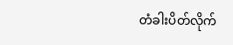တံခါးပိတ်လိုက်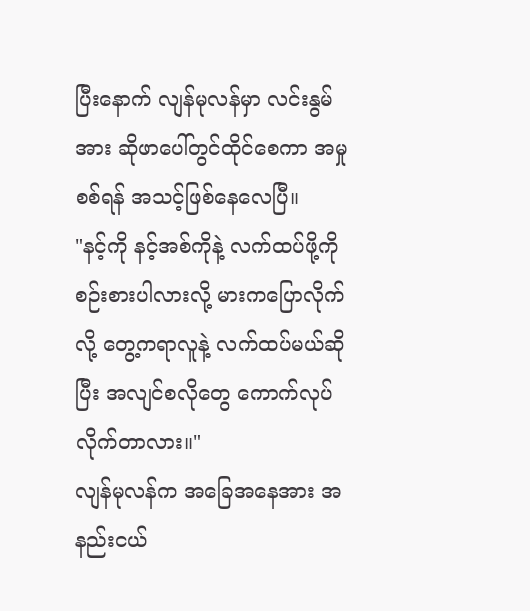ပြီးနောက် လျန်မုလန်မှာ လင်းနွမ်အား ဆိုဖာပေါ်တွင်ထိုင်စေကာ အမှုစစ်ရန် အသင့်ဖြစ်နေလေပြီ။
"နင့်ကို နင့်အစ်ကိုနဲ့ လက်ထပ်ဖို့ကို စဉ်းစားပါလားလို့ မားကပြောလိုက်လို့ တွေ့ကရာလူနဲ့ လက်ထပ်မယ်ဆိုပြီး အလျင်စလိုတွေ ကောက်လုပ်လိုက်တာလား။"
လျန်မုလန်က အခြေအနေအား အနည်းငယ်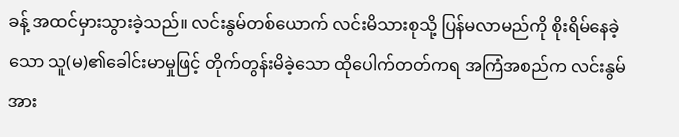ခန့် အထင်မှားသွားခဲ့သည်။ လင်းနွမ်တစ်ယောက် လင်းမိသားစုသို့ ပြန်မလာမည်ကို စိုးရိမ်နေခဲ့သော သူ(မ)၏ခေါင်းမာမှုဖြင့် တိုက်တွန်းမိခဲ့သော ထိုပေါက်တတ်ကရ အကြံအစည်က လင်းနွမ်အား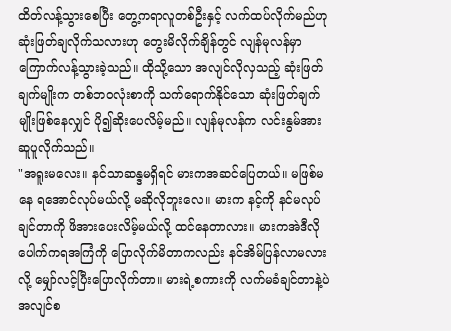ထိတ်လန့်သွားစေပြီး တွေ့ကရာလူတစ်ဦးနှင့် လက်ထပ်လိုက်မည်ဟု ဆုံးဖြတ်ချလိုက်သလားဟု တွေးမိလိုက်ချိန်တွင် လျန်မုလန်မှာ ကြောက်လန့်သွားခဲ့သည်။ ထိုသို့သော အလျင်လိုလှသည့် ဆုံးဖြတ်ချက်မျိုးက တစ်ဘဝလုံးစာကို သက်ရောက်နိုင်သော ဆုံးဖြတ်ချက်မျိုးဖြစ်နေလျှင် ပို၍ဆိုးပေလိမ့်မည်။ လျန်မုလန်က လင်းနွမ်အား ဆူပူလိုက်သည်။
"အရူးမလေး။ နင်သာဆန္ဒမရှိရင် မားကအဆင်ပြေတယ်။ မဖြစ်မနေ ရအောင်လုပ်မယ်လို့ မဆိုလိုဘူးလေ။ မားက နင့်ကို နင်မလုပ်ချင်တာကို ဖိအားပေးလိမ့်မယ်လို့ ထင်နေတာလား။ မားကအဲဒီလို ပေါက်ကရအကြံကို ပြောလိုက်မိတာကလည်း နင်အိမ်ပြန်လာမလားလို့ မျှော်လင့်ပြီးပြောလိုက်တာ။ မားရဲ့စကားကို လက်မခံချင်တာနဲ့ပဲ အလျင်စ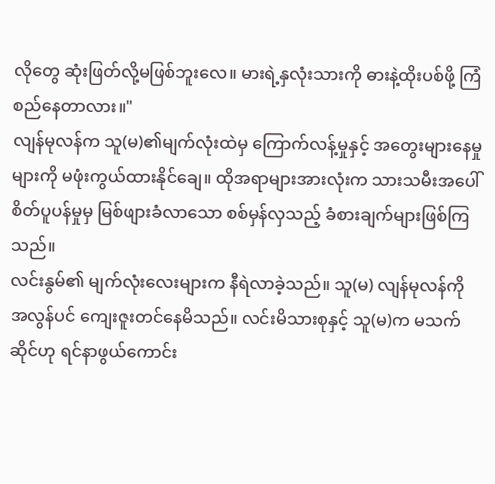လိုတွေ ဆုံးဖြတ်လို့မဖြစ်ဘူးလေ။ မားရဲ့နှလုံးသားကို ဓားနဲ့ထိုးပစ်ဖို့ ကြံစည်နေတာလား။"
လျန်မုလန်က သူ(မ)၏မျက်လုံးထဲမှ ကြောက်လန့်မှုနှင့် အတွေးများနေမှုများကို မဖုံးကွယ်ထားနိုင်ချေ။ ထိုအရာများအားလုံးက သားသမီးအပေါ် စိတ်ပူပန်မှုမှ မြစ်ဖျားခံလာသော စစ်မှန်လှသည့် ခံစားချက်များဖြစ်ကြသည်။
လင်းနွမ်၏ မျက်လုံးလေးများက နီရဲလာခဲ့သည်။ သူ(မ) လျန်မုလန်ကို အလွန်ပင် ကျေးဇူးတင်နေမိသည်။ လင်းမိသားစုနှင့် သူ(မ)က မသက်ဆိုင်ဟု ရင်နာဖွယ်ကောင်း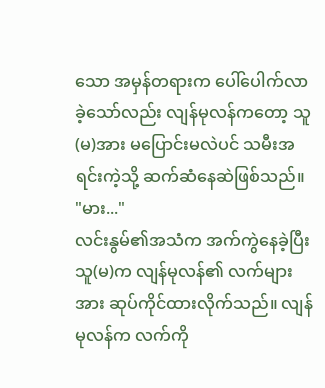သော အမှန်တရားက ပေါ်ပေါက်လာခဲ့သော်လည်း လျန်မုလန်ကတော့ သူ(မ)အား မပြောင်းမလဲပင် သမီးအရင်းကဲ့သို့ ဆက်ဆံနေဆဲဖြစ်သည်။
"မား..."
လင်းနွမ်၏အသံက အက်ကွဲနေခဲ့ပြီး သူ(မ)က လျန်မုလန်၏ လက်များအား ဆုပ်ကိုင်ထားလိုက်သည်။ လျန်မုလန်က လက်ကို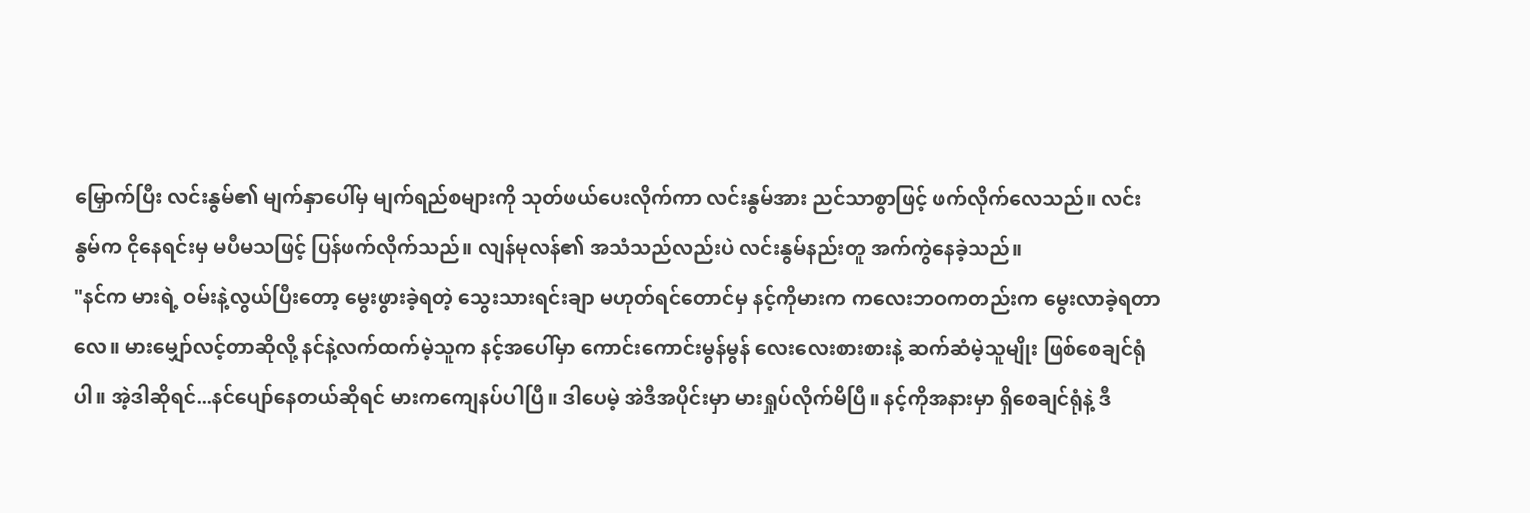မြှောက်ပြီး လင်းနွမ်၏ မျက်နှာပေါ်မှ မျက်ရည်စများကို သုတ်ဖယ်ပေးလိုက်ကာ လင်းနွမ်အား ညင်သာစွာဖြင့် ဖက်လိုက်လေသည်။ လင်းနွမ်က ငိုနေရင်းမှ မပီမသဖြင့် ပြန်ဖက်လိုက်သည်။ လျန်မုလန်၏ အသံသည်လည်းပဲ လင်းနွမ်နည်းတူ အက်ကွဲနေခဲ့သည်။
"နင်က မားရဲ့ ဝမ်းနဲ့လွယ်ပြီးတော့ မွေးဖွားခဲ့ရတဲ့ သွေးသားရင်းချာ မဟုတ်ရင်တောင်မှ နင့်ကိုမားက ကလေးဘဝကတည်းက မွေးလာခဲ့ရတာလေ။ မားမျှော်လင့်တာဆိုလို့ နင်နဲ့လက်ထက်မဲ့သူက နင့်အပေါ်မှာ ကောင်းကောင်းမွန်မွန် လေးလေးစားစားနဲ့ ဆက်ဆံမဲ့သူမျိုး ဖြစ်စေချင်ရုံပါ။ အဲ့ဒါဆိုရင်...နင်ပျော်နေတယ်ဆိုရင် မားကကျေနပ်ပါပြီ။ ဒါပေမဲ့ အဲဒီအပိုင်းမှာ မားရှုပ်လိုက်မိပြီ။ နင့်ကိုအနားမှာ ရှိစေချင်ရုံနဲ့ ဒီ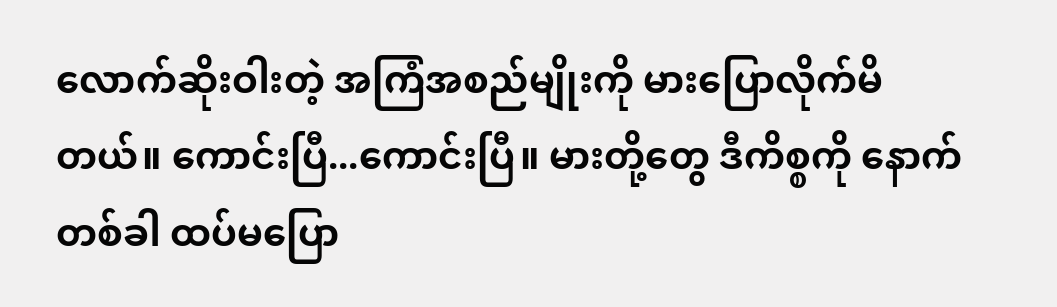လောက်ဆိုးဝါးတဲ့ အကြံအစည်မျိုးကို မားပြောလိုက်မိတယ်။ ကောင်းပြီ...ကောင်းပြီ။ မားတို့တွေ ဒီကိစ္စကို နောက်တစ်ခါ ထပ်မပြော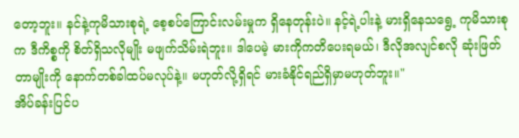တော့ဘူး။ နင်နဲ့ကုမိသားစုရဲ့ စေ့စပ်ကြောင်းလမ်းမှုက ရှိနေတုန်းပဲ။ နင့်ရဲ့ပါးနဲ့ မားရှိနေသရွေ့ ကုမိသားစုက ဒီကိစ္စကို စိတ်ရှိသလိုမျိုး မဖျက်သိမ်းရဲဘူး။ ဒါပေမဲ့ မားကိုကတိပေးရမယ်၊ ဒီလိုအလျင်စလို ဆုံးဖြတ်တာမျိုးကို နောက်တစ်ခါထပ်မလုပ်နဲ့။ မဟုတ်လို့ရှိရင် မားခံနိုင်ရည်ရှိမှာမဟုတ်ဘူး။"
အိပ်ခန်းပြင်ပ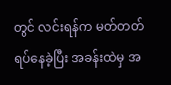တွင် လင်းရန်က မတ်တတ်ရပ်နေခဲ့ပြီး အခန်းထဲမှ အ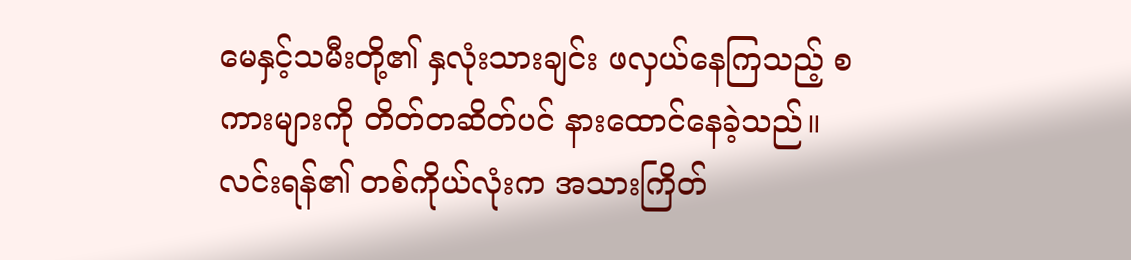မေနှင့်သမီးတို့၏ နှလုံးသားချင်း ဖလှယ်နေကြသည့် စကားများကို တိတ်တဆိတ်ပင် နားထောင်နေခဲ့သည်။ လင်းရန်၏ တစ်ကိုယ်လုံးက အသားကြိတ်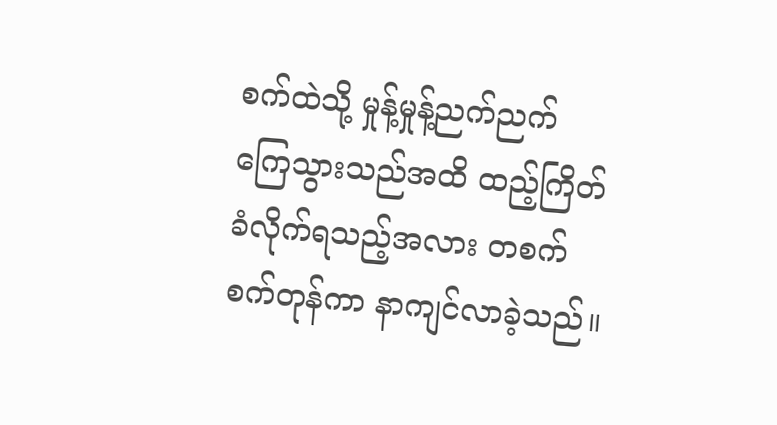စက်ထဲသို့ မှုန့်မှုန့်ညက်ညက် ကြေသွားသည်အထိ ထည့်ကြိတ်ခံလိုက်ရသည့်အလား တစက်စက်တုန်ကာ နာကျင်လာခဲ့သည်။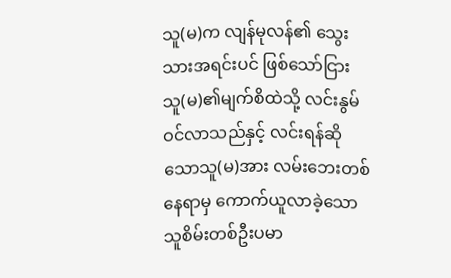သူ(မ)က လျန်မုလန်၏ သွေးသားအရင်းပင် ဖြစ်သော်ငြား သူ(မ)၏မျက်စိထဲသို့ လင်းနွမ်ဝင်လာသည်နှင့် လင်းရန်ဆိုသောသူ(မ)အား လမ်းဘေးတစ်နေရာမှ ကောက်ယူလာခဲ့သော သူစိမ်းတစ်ဦးပမာ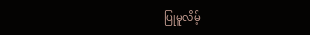ပြုမူလိမ့်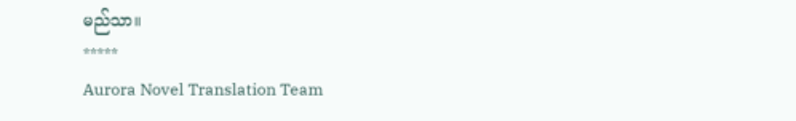မည်သာ။
*****
Aurora Novel Translation Team